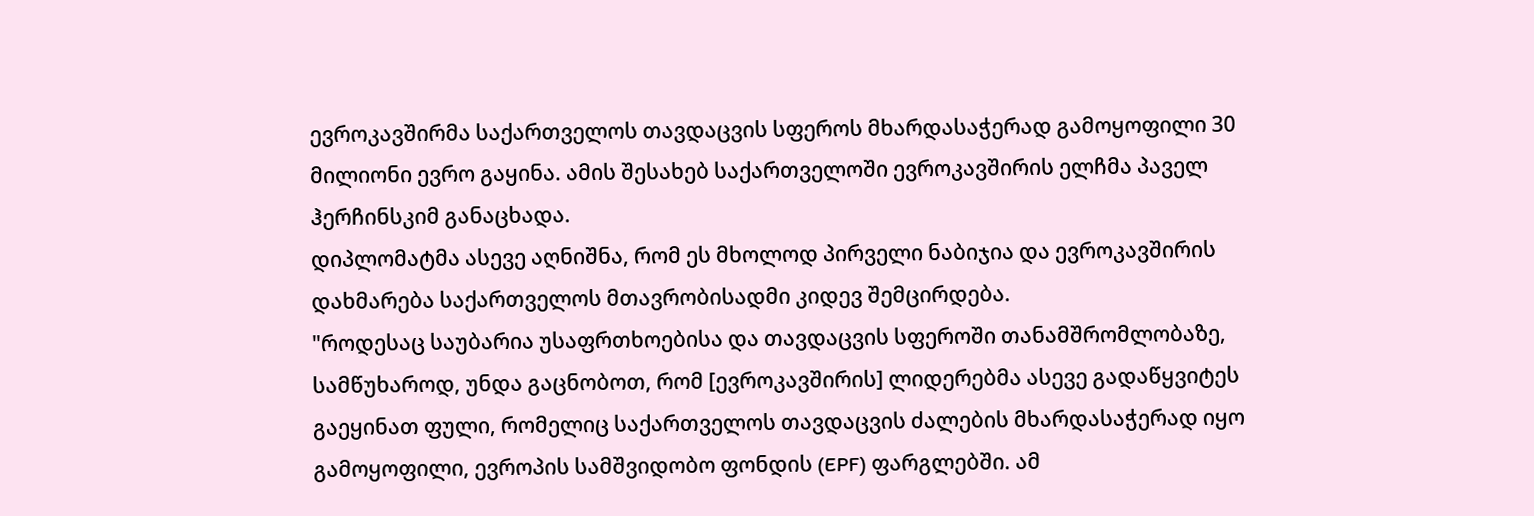ევროკავშირმა საქართველოს თავდაცვის სფეროს მხარდასაჭერად გამოყოფილი 30 მილიონი ევრო გაყინა. ამის შესახებ საქართველოში ევროკავშირის ელჩმა პაველ ჰერჩინსკიმ განაცხადა.
დიპლომატმა ასევე აღნიშნა, რომ ეს მხოლოდ პირველი ნაბიჯია და ევროკავშირის დახმარება საქართველოს მთავრობისადმი კიდევ შემცირდება.
"როდესაც საუბარია უსაფრთხოებისა და თავდაცვის სფეროში თანამშრომლობაზე, სამწუხაროდ, უნდა გაცნობოთ, რომ [ევროკავშირის] ლიდერებმა ასევე გადაწყვიტეს გაეყინათ ფული, რომელიც საქართველოს თავდაცვის ძალების მხარდასაჭერად იყო გამოყოფილი, ევროპის სამშვიდობო ფონდის (EPF) ფარგლებში. ამ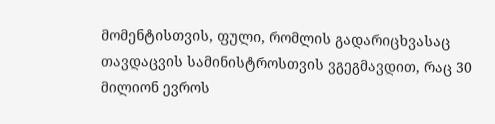მომენტისთვის, ფული, რომლის გადარიცხვასაც თავდაცვის სამინისტროსთვის ვგეგმავდით, რაც 30 მილიონ ევროს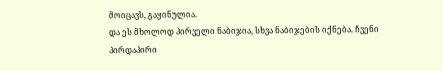მოიცავს, გაყინულია.
და ეს მხოლოდ პირველი ნაბიჯია, სხვა ნაბიჯების იქნება. ჩვენი პირდაპირი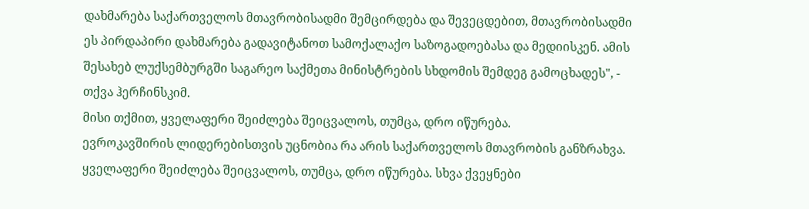დახმარება საქართველოს მთავრობისადმი შემცირდება და შევეცდებით, მთავრობისადმი ეს პირდაპირი დახმარება გადავიტანოთ სამოქალაქო საზოგადოებასა და მედიისკენ. ამის შესახებ ლუქსემბურგში საგარეო საქმეთა მინისტრების სხდომის შემდეგ გამოცხადეს", - თქვა ჰერჩინსკიმ.
მისი თქმით, ყველაფერი შეიძლება შეიცვალოს, თუმცა, დრო იწურება.
ევროკავშირის ლიდერებისთვის უცნობია რა არის საქართველოს მთავრობის განზრახვა. ყველაფერი შეიძლება შეიცვალოს, თუმცა, დრო იწურება. სხვა ქვეყნები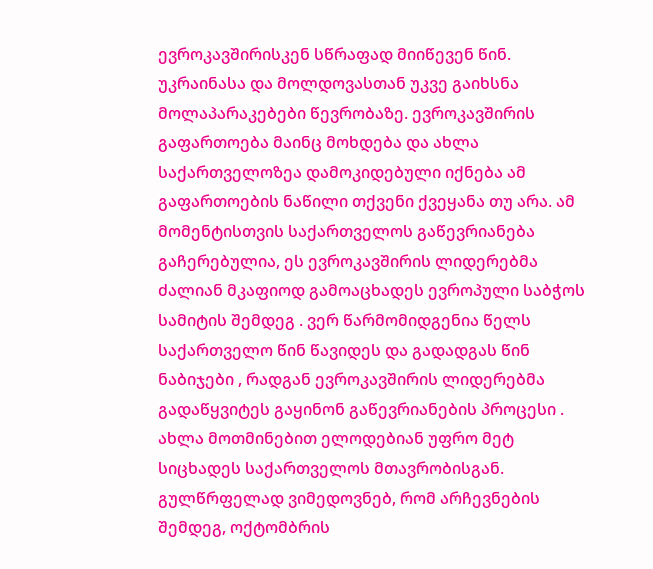ევროკავშირისკენ სწრაფად მიიწევენ წინ. უკრაინასა და მოლდოვასთან უკვე გაიხსნა მოლაპარაკებები წევრობაზე. ევროკავშირის გაფართოება მაინც მოხდება და ახლა საქართველოზეა დამოკიდებული იქნება ამ გაფართოების ნაწილი თქვენი ქვეყანა თუ არა. ამ მომენტისთვის საქართველოს გაწევრიანება გაჩერებულია, ეს ევროკავშირის ლიდერებმა ძალიან მკაფიოდ გამოაცხადეს ევროპული საბჭოს სამიტის შემდეგ . ვერ წარმომიდგენია წელს საქართველო წინ წავიდეს და გადადგას წინ ნაბიჯები , რადგან ევროკავშირის ლიდერებმა გადაწყვიტეს გაყინონ გაწევრიანების პროცესი . ახლა მოთმინებით ელოდებიან უფრო მეტ სიცხადეს საქართველოს მთავრობისგან.
გულწრფელად ვიმედოვნებ, რომ არჩევნების შემდეგ, ოქტომბრის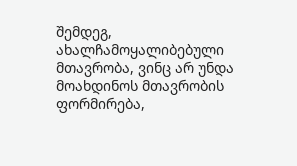შემდეგ, ახალჩამოყალიბებული მთავრობა, ვინც არ უნდა მოახდინოს მთავრობის ფორმირება,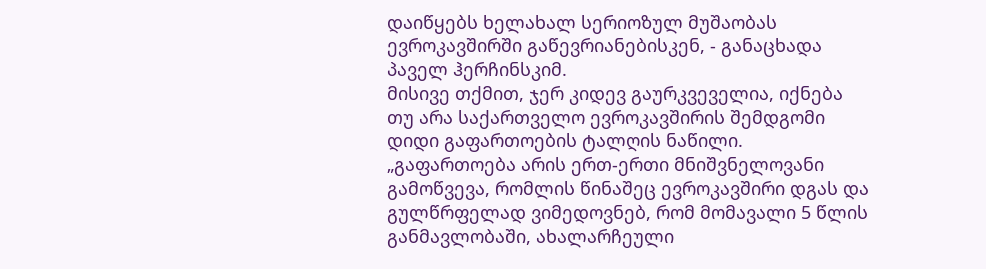დაიწყებს ხელახალ სერიოზულ მუშაობას ევროკავშირში გაწევრიანებისკენ, - განაცხადა პაველ ჰერჩინსკიმ.
მისივე თქმით, ჯერ კიდევ გაურკვეველია, იქნება თუ არა საქართველო ევროკავშირის შემდგომი დიდი გაფართოების ტალღის ნაწილი.
„გაფართოება არის ერთ-ერთი მნიშვნელოვანი გამოწვევა, რომლის წინაშეც ევროკავშირი დგას და გულწრფელად ვიმედოვნებ, რომ მომავალი 5 წლის განმავლობაში, ახალარჩეული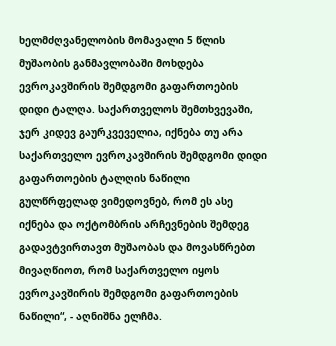ხელმძღვანელობის მომავალი 5 წლის მუშაობის განმავლობაში მოხდება ევროკავშირის შემდგომი გაფართოების დიდი ტალღა. საქართველოს შემთხვევაში, ჯერ კიდევ გაურკვეველია, იქნება თუ არა საქართველო ევროკავშირის შემდგომი დიდი გაფართოების ტალღის ნაწილი
გულწრფელად ვიმედოვნებ, რომ ეს ასე იქნება და ოქტომბრის არჩევნების შემდეგ გადავტვირთავთ მუშაობას და მოვასწრებთ მივაღწიოთ, რომ საქართველო იყოს ევროკავშირის შემდგომი გაფართოების ნაწილი“, - აღნიშნა ელჩმა.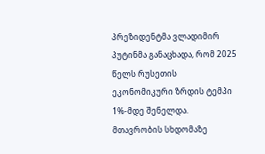პრეზიდენტმა ვლადიმირ პუტინმა განაცხადა, რომ 2025 წელს რუსეთის ეკონომიკური ზრდის ტემპი 1%-მდე შენელდა.
მთავრობის სხდომაზე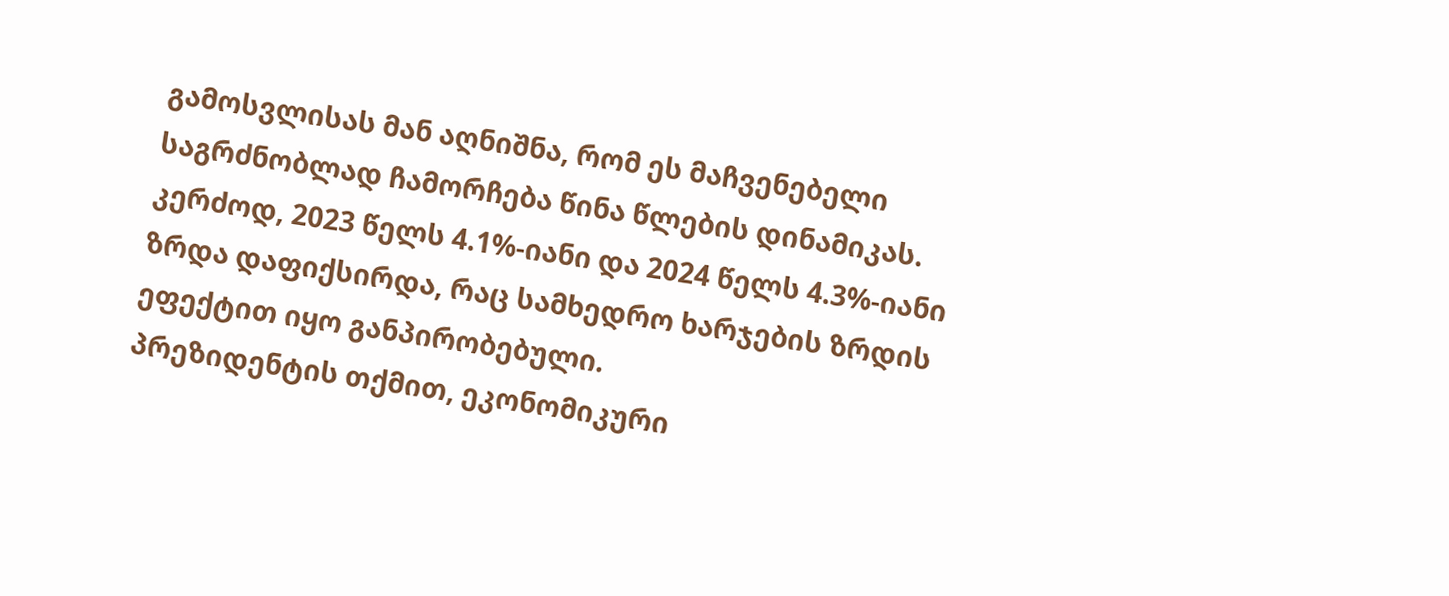გამოსვლისას მან აღნიშნა, რომ ეს მაჩვენებელი საგრძნობლად ჩამორჩება წინა წლების დინამიკას. კერძოდ, 2023 წელს 4.1%-იანი და 2024 წელს 4.3%-იანი ზრდა დაფიქსირდა, რაც სამხედრო ხარჯების ზრდის ეფექტით იყო განპირობებული.
პრეზიდენტის თქმით, ეკონომიკური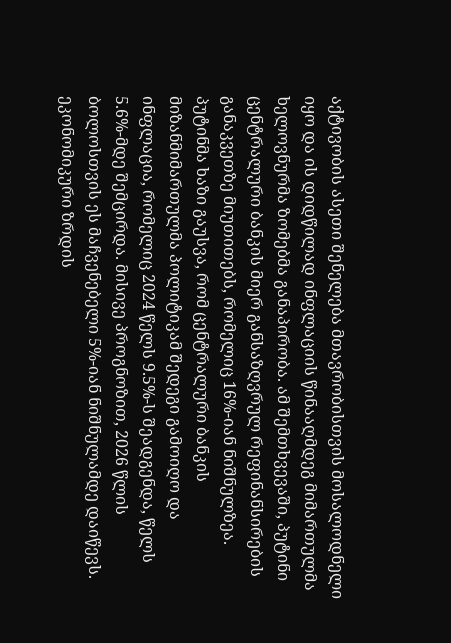აქტივობის ასეთი შენელება მთავრობისთვის მოსალოდნელი იყო და ის დიდწილად ინფლაციის წინააღმდეგ მიმართულმა ხელოვნურმა ზომებმა განაპირობა. ამ შემთხვევაში, პუტინი ცენტრალური ბანკის მიერ განსაზღვრულ რეფინანსირების განაკვეთზე მიუთითებს, რომელიც 16%-იან ნიშნულზეა.
პუტინმა ხაზი გაუსვა, რომ ცენტრალური ბანკის მიზანმიმართულმა პოლიტიკამ შედეგი გამოიღო და ინფლაცია, რომელიც 2024 წელს 9.5%-ს შეადგენდა, წელს 5.6%-მდე შემცირდა. მისივე პროგნოზით, 2026 წლის ბოლოსთვის ეს მაჩვენებელი 5%-იან ნიშნულამდე დაიწევს.
ეკონომიკური ზრდის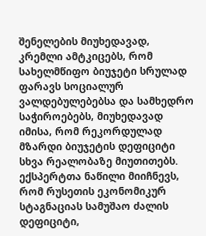შენელების მიუხედავად, კრემლი ამტკიცებს, რომ სახელმწიფო ბიუჯეტი სრულად ფარავს სოციალურ ვალდებულებებსა და სამხედრო საჭიროებებს, მიუხედავად იმისა, რომ რეკორდულად მზარდი ბიუჯეტის დეფიციტი სხვა რეალობაზე მიუთითებს.
ექსპერტთა ნაწილი მიიჩნევს, რომ რუსეთის ეკონომიკურ სტაგნაციას სამუშაო ძალის დეფიციტი,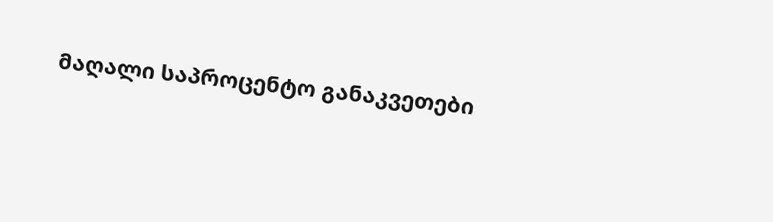მაღალი საპროცენტო განაკვეთები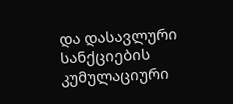და დასავლური სანქციების კუმულაციური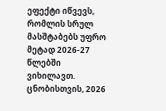ეფექტი იწვევს, რომლის სრულ მასშტაბებს უფრო მეტად 2026-27 წლებში ვიხილავთ.
ცნობისთვის, 2026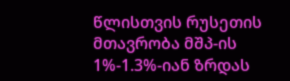წლისთვის რუსეთის მთავრობა მშპ-ის 1%-1.3%-იან ზრდას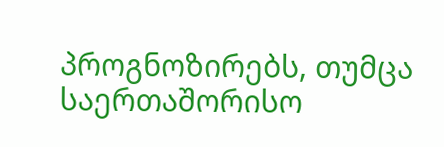პროგნოზირებს, თუმცა საერთაშორისო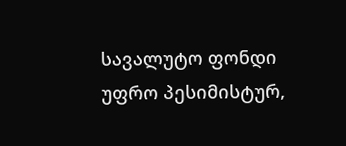სავალუტო ფონდი უფრო პესიმისტურ,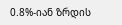0.8%-იან ზრდის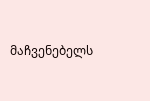მაჩვენებელს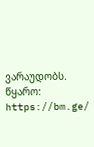ვარაუდობს.
წყარო: https://bm.ge/